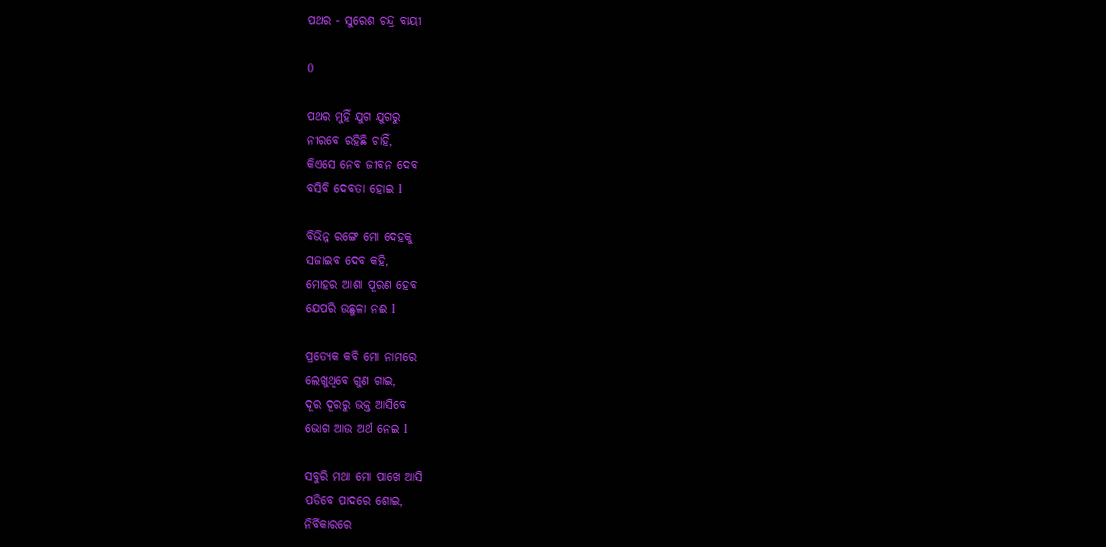ପଥର - ସୁରେଶ ଚନ୍ଦ୍ର ବାୟୀ

0

ପଥର ମୁହିଁ ଯୁଗ ଯୁଗରୁ
ନୀରବେ ରହିଛି ଚାହିଁ,
କିଏସେ ନେବ ଜୀବନ ଦେବ
ବସିବି ଦେବତା ହୋଇ l

ବିଭିନ୍ନ ରଙ୍ଗେ ମୋ ଦେହକୁ
ସଜାଇବ ଦେବ କହି,
ମୋହର ଆଶା ପୂରଣ ହେବ
ଯେପରି ଉଛୁଳା ନଈ l

ପ୍ରତ୍ୟେକ କବି ମୋ ନାମରେ
ଲେଖୁଥିବେ ଗୁଣ ଗାଇ,
ଦୂର ଦୂରରୁ ଭକ୍ତ ଆସିବେ
ଭୋଗ ଆଉ ଅର୍ଥ ନେଇ l

ସବୁରି ମଥା ମୋ ପାଖେ ଆସି
ପଡିବେ ପାଦରେ ଶୋଇ,
ନିର୍ବିକାରରେ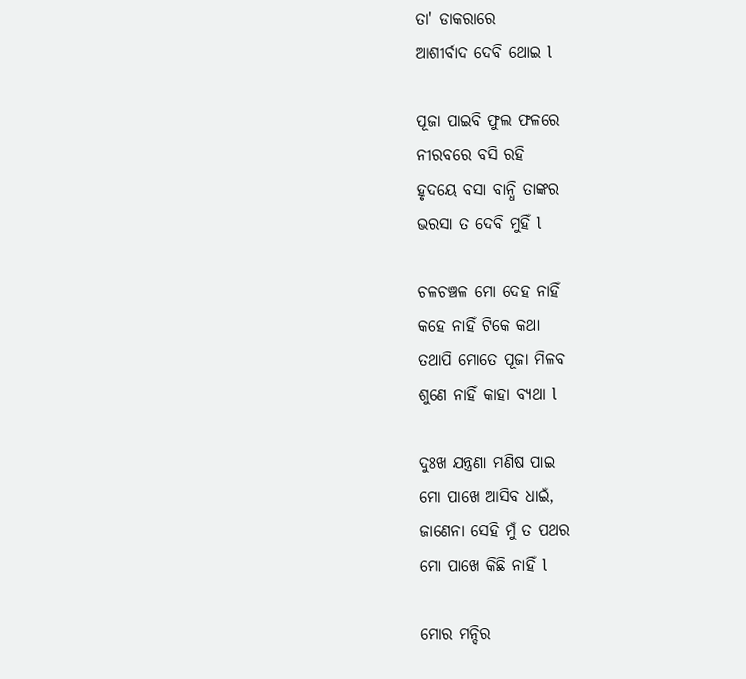ତା' ଡାକରାରେ
ଆଶୀର୍ବାଦ ଦେବି ଥୋଇ l

ପୂଜା ପାଇବି ଫୁଲ ଫଳରେ
ନୀରବରେ ବସି ରହି
ହୃଦୟେ ବସା ବାନ୍ଧି ତାଙ୍କର
ଭରସା ତ ଦେବି ମୁହିଁ l

ଚଳଚଞ୍ଚଳ ମୋ ଦେହ ନାହିଁ
କହେ ନାହିଁ ଟିକେ କଥା
ତଥାପି ମୋତେ ପୂଜା ମିଳବ
ଶୁଣେ ନାହିଁ କାହା ବ୍ୟଥା l

ଦୁଃଖ ଯନ୍ତ୍ରଣା ମଣିଷ ପାଇ
ମୋ ପାଖେ ଆସିବ ଧାଇଁ,
ଜାଣେନା ସେହି ମୁଁ ତ ପଥର
ମୋ ପାଖେ କିଛି ନାହିଁ l

ମୋର ମନ୍ଦିର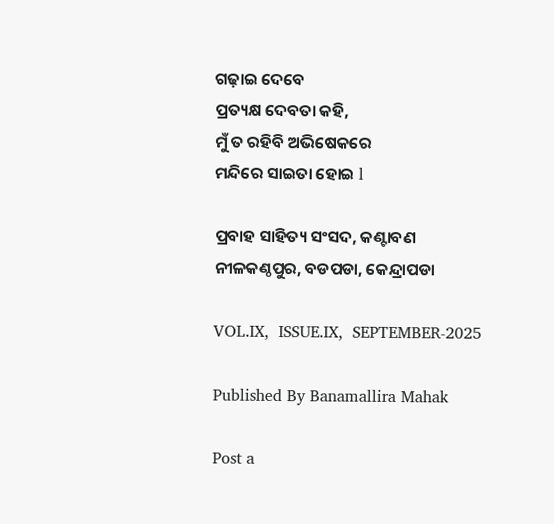ଗଢ଼ାଇ ଦେବେ
ପ୍ରତ୍ୟକ୍ଷ ଦେବତା କହି,
ମୁଁ ତ ରହିବି ଅଭିଷେକରେ
ମନ୍ଦିରେ ସାଇତା ହୋଇ l

ପ୍ରବାହ ସାହିତ୍ୟ ସଂସଦ, କଣ୍ଟାବଣ
ନୀଳକଣ୍ଠପୁର, ବଡପଡା, କେନ୍ଦ୍ରାପଡା

VOL.IX,  ISSUE.IX,  SEPTEMBER-2025

Published By Banamallira Mahak

Post a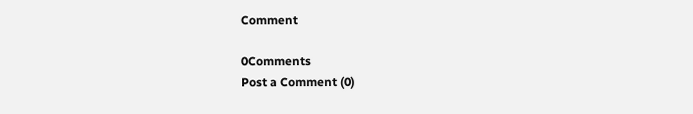Comment

0Comments
Post a Comment (0)